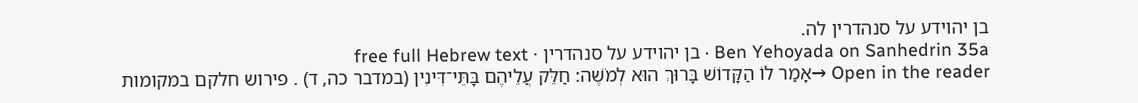בן יהוידע על סנהדרין לה.
Ben Yehoyada on Sanhedrin 35a · בן יהוידע על סנהדרין · free full Hebrew text
Open in the reader →אָמַר לוֹ הַקָּדוֹשׁ בָּרוּךְ הוּא לְמֹשֶׁה: חַלֵּק עֲלֵיהֶם בָּתֵּי־דִּינִין (במדבר כה, ד) . פירוש חלקם במקומות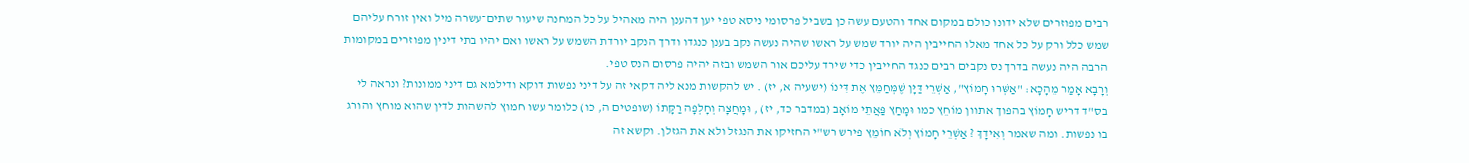רבים מפוזרים שלא ידונו כולם במקום אחד והטעם עשה כן בשביל פרסומי ניסא טפי יען דהענן היה מאהיל על כל המחנה שיעור שתים־עשרה מיל ואין זורח עליהם שמש כלל ורק על כל אחד מאלו החייבין היה יורד שמש על ראשו שהיה נעשה נקב בענן כנגדו ודרך הנקב יורדת השמש על ראשו ואם יהיו בתי דינין מפוזרים במקומות הרבה היה נעשה בדרך נס נקבים רבים כנגד החייבין כדי שירד עליכם אור השמש ובזה יהיה פרסום הנס טפי.
וְרָבָא אָמַר מֵהָכָא: "אַשְּׁרוּ חָמוֹץ", אַשְׁרֵי דַּיָּן שֶׁמְּחַמֵּץ אֶת דִּינוֹ (ישעיה א, יז) . יש להקשות מנא ליה דקאי זה על דיני נפשות דוקא ודילמא גם דיני ממונות? ונראה לי בס"ד דריש חָמוֹץ בהפוך אתוון מוֹחֵץ כמו וּמָחַץ פַּאֲתֵי מוֹאָב (במדבר כד, יז) , וּמָחֲצָה וְחָלְפָה רַקָּתוֹ (שופטים ה, כו) כלומר עשו חמוץ להשהות לדין שהוא מוחץ והורג בו נפשות. ומה שאמר וְאִידָךְ ? אַשְׁרֵי חָמוֹץ וְלֹא חוֹמֵץ פירש רש"י החזיקו את הנגזל ולא את הגזלן. וקשא זה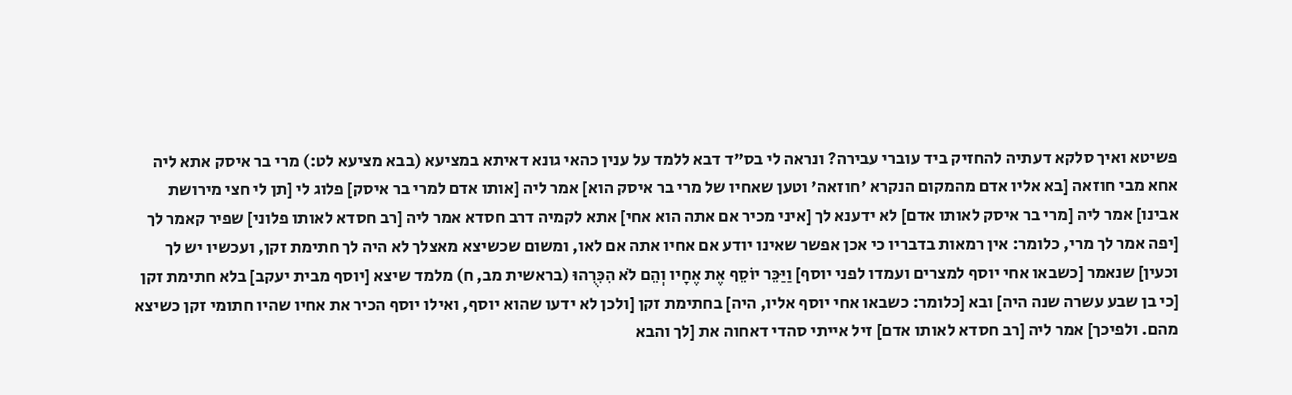פשיטא ואיך סלקא דעתיה להחזיק ביד עוברי עבירה? ונראה לי בס"ד דבא ללמד על ענין כהאי גונא דאיתא במציעא (בבא מציעא לט:) מרי בר איסק אתא ליה אחא מבי חוזאה [בא אליו אדם מהמקום הנקרא 'חוזאה' וטען שאחיו של מרי בר איסק הוא] אמר ליה [אותו אדם למרי בר איסק] פלוג לי [תן לי חצי מירושת אבינו] אמר ליה [מרי בר איסק לאותו אדם] לא ידענא לך [איני מכיר אם אתה הוא אחי] אתא לקמיה דרב חסדא אמר ליה [רב חסדא לאותו פלוני] שפיר קאמר לך [יפה אמר לך מרי, כלומר: אין רמאות בדבריו כי אכן אפשר שאינו יודע אם אחיו אתה אם לאו, ומשום שכשיצא מאצלך לא היה לך חתימת זקן, ועכשיו יש לך וכעין] שנאמר [כשבאו אחי יוסף למצרים ועמדו לפני יוסף] וַיַּכֵּר יוֹסֵף אֶת אֶחָיו וְהֵם לֹא הִכִּרֻהוּ (בראשית מב, ח) מלמד שיצא [יוסף מבית יעקב] בלא חתימת זקן [כי בן שבע עשרה שנה היה] ובא [כלומר: כשבאו אחי יוסף אליו, היה] בחתימת זקן [ולכן לא ידעו שהוא יוסף, ואילו יוסף הכיר את אחיו שהיו חתומי זקן כשיצא מהם. ולפיכך] אמר ליה [רב חסדא לאותו אדם] זיל אייתי סהדי דאחוה את [לך והבא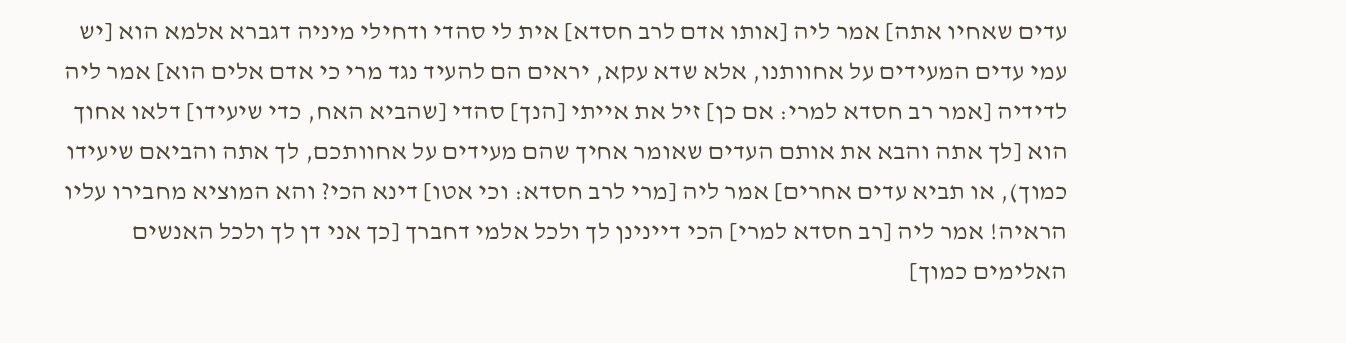עדים שאחיו אתה] אמר ליה [אותו אדם לרב חסדא] אית לי סהדי ודחילי מיניה דגברא אלמא הוא [יש עמי עדים המעידים על אחוותנו, אלא שדא עקא, יראים הם להעיד נגד מרי כי אדם אלים הוא] אמר ליה לדידיה [אמר רב חסדא למרי: אם כן] זיל את אייתי [הנך] סהדי [שהביא האח, כדי שיעידו] דלאו אחוך הוא [לך אתה והבא את אותם העדים שאומר אחיך שהם מעידים על אחוותכם, לך אתה והביאם שיעידו כמוך), או תביא עדים אחרים] אמר ליה [מרי לרב חסדא: וכי אטו] דינא הכי? והא המוציא מחבירו עליו הראיה! אמר ליה [רב חסדא למרי] הכי דיינינן לך ולכל אלמי דחברך [כך אני דן לך ולכל האנשים האלימים כמוך]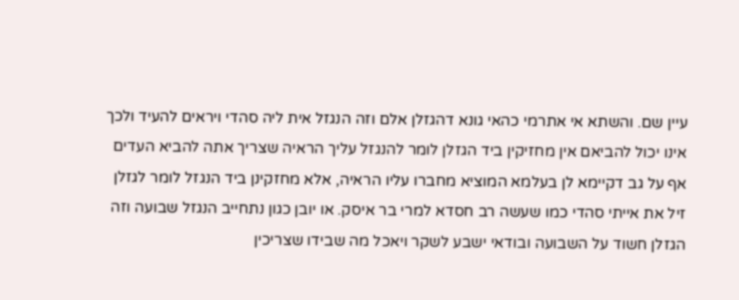עיין שם. והשתא אי אתרמי כהאי גונא דהגזלן אלם וזה הנגזל אית ליה סהדי ויראים להעיד ולכך אינו יכול להביאם אין מחזיקין ביד הגזלן לומר להנגזל עליך הראיה שצריך אתה להביא העדים אף על גב דקיימא לן בעלמא המוציא מחברו עליו הראיה, אלא מחזקינן ביד הנגזל לומר לגזלן זיל את אייתי סהדי כמו שעשה רב חסדא למרי בר איסק. או יובן כגון נתחייב הנגזל שבועה וזה הגזלן חשוד על השבועה ובודאי ישבע לשקר ויאכל מה שבידו שצריכין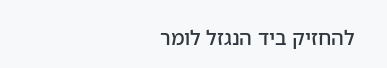להחזיק ביד הנגזל לומר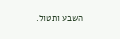השבע ותטול.